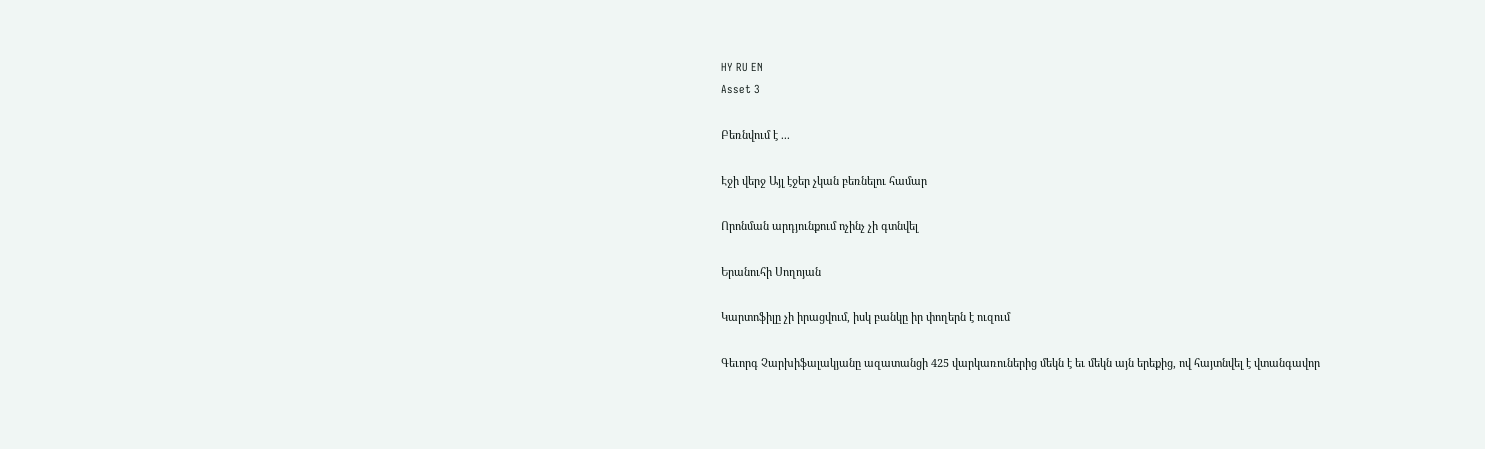HY RU EN
Asset 3

Բեռնվում է ...

Էջի վերջ Այլ էջեր չկան բեռնելու համար

Որոնման արդյունքում ոչինչ չի գտնվել

Երանուհի Սողոյան

Կարտոֆիլը չի իրացվում, իսկ բանկը իր փողերն է ուզում

Գեւորգ Չարխիֆալակյանը ազատանցի 425 վարկառուներից մեկն է եւ մեկն այն երեքից, ով հայտնվել է վտանգավոր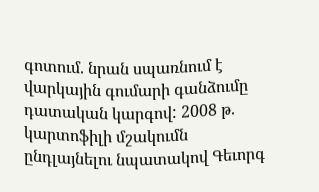գոտում. նրան սպառնում է վարկային գումարի գանձումը դատական կարգով: 2008 թ. կարտոֆիլի մշակումն ընդլայնելու նպատակով Գեւորգ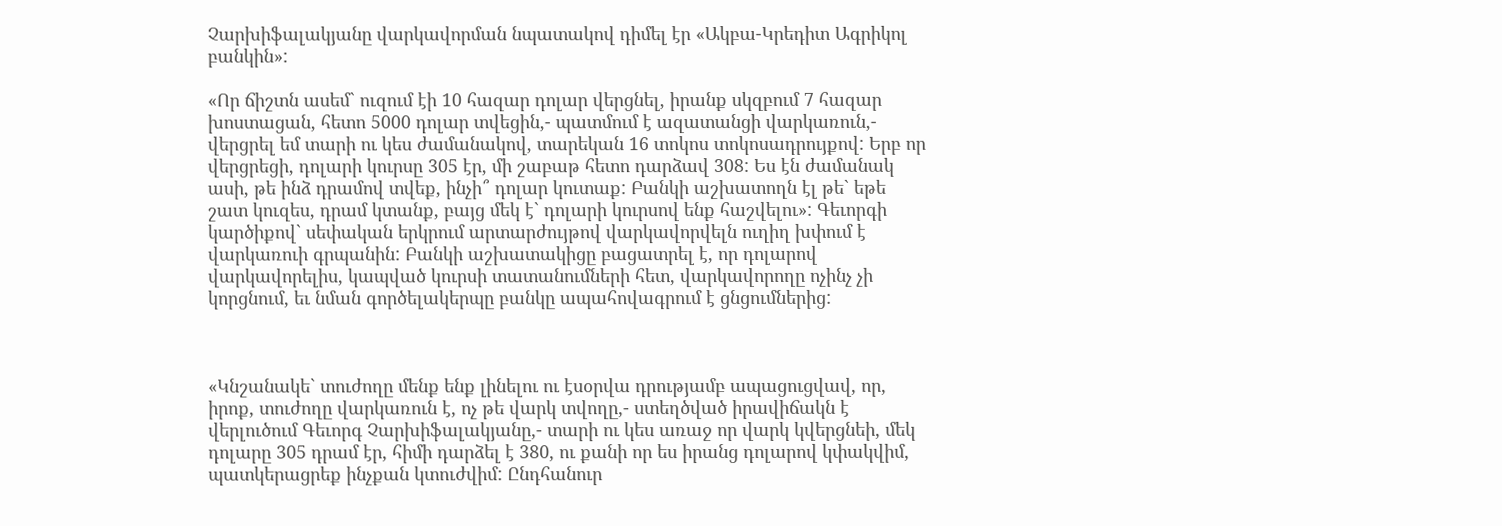Չարխիֆալակյանը վարկավորման նպատակով դիմել էր «Ակբա-Կրեդիտ Ագրիկոլ բանկին»:

«Որ ճիշտն ասեմ` ուզում էի 10 հազար դոլար վերցնել, իրանք սկզբում 7 հազար խոստացան, հետո 5000 դոլար տվեցին,- պատմում է ազատանցի վարկառուն,- վերցրել եմ տարի ու կես ժամանակով, տարեկան 16 տոկոս տոկոսադրույքով: Երբ որ վերցրեցի, դոլարի կուրսը 305 էր, մի շաբաթ հետո դարձավ 308: Ես էն ժամանակ ասի, թե ինձ դրամով տվեք, ինչի՞ դոլար կուտաք: Բանկի աշխատողն էլ թե` եթե շատ կուզես, դրամ կտանք, բայց մեկ է` դոլարի կուրսով ենք հաշվելու»: Գեւորգի կարծիքով` սեփական երկրում արտարժույթով վարկավորվելն ուղիղ խփում է վարկառուի գրպանին: Բանկի աշխատակիցը բացատրել է, որ դոլարով վարկավորելիս, կապված կուրսի տատանումների հետ, վարկավորողը ոչինչ չի կորցնում, եւ նման գործելակերպը բանկը ապահովագրում է ցնցումներից:



«Կնշանակե` տուժողը մենք ենք լինելու ու էսօրվա դրությամբ ապացուցվավ, որ, իրոք, տուժողը վարկառուն է, ոչ թե վարկ տվողը,- ստեղծված իրավիճակն է վերլուծում Գեւորգ Չարխիֆալակյանը,- տարի ու կես առաջ որ վարկ կվերցնեի, մեկ դոլարը 305 դրամ էր, հիմի դարձել է 380, ու քանի որ ես իրանց դոլարով կփակվիմ, պատկերացրեք ինչքան կտուժվիմ: Ընդհանուր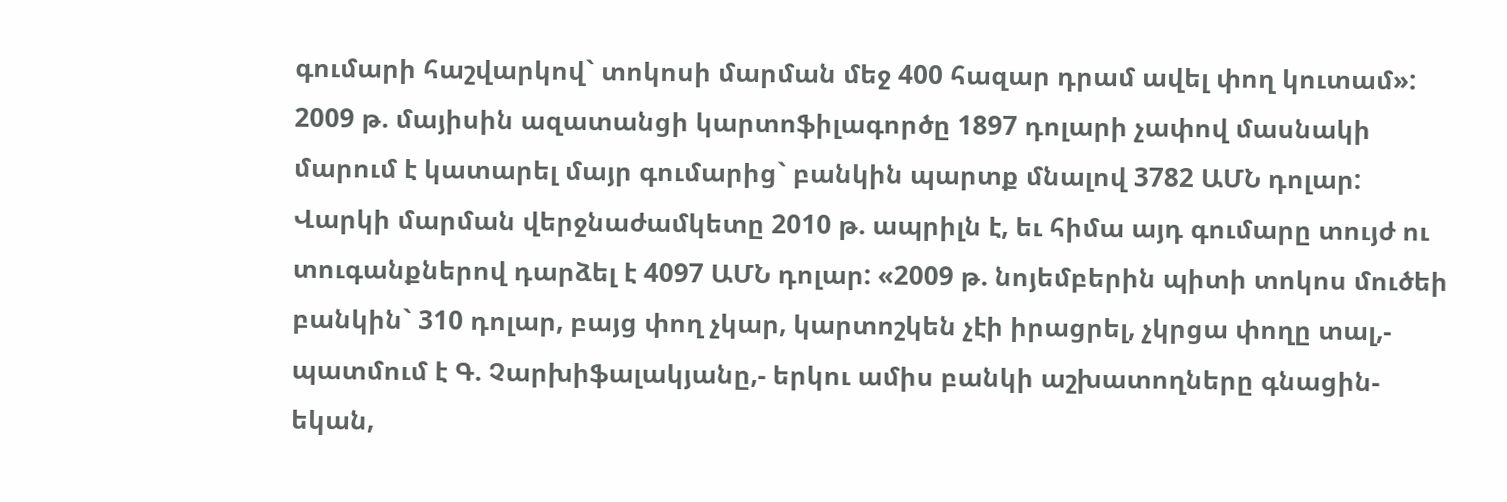գումարի հաշվարկով` տոկոսի մարման մեջ 400 հազար դրամ ավել փող կուտամ»: 2009 թ. մայիսին ազատանցի կարտոֆիլագործը 1897 դոլարի չափով մասնակի մարում է կատարել մայր գումարից` բանկին պարտք մնալով 3782 ԱՄՆ դոլար: Վարկի մարման վերջնաժամկետը 2010 թ. ապրիլն է, եւ հիմա այդ գումարը տույժ ու տուգանքներով դարձել է 4097 ԱՄՆ դոլար: «2009 թ. նոյեմբերին պիտի տոկոս մուծեի բանկին` 310 դոլար, բայց փող չկար, կարտոշկեն չէի իրացրել, չկրցա փողը տալ,- պատմում է Գ. Չարխիֆալակյանը,- երկու ամիս բանկի աշխատողները գնացին-եկան,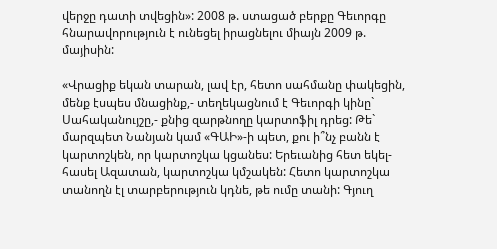վերջը դատի տվեցին»: 2008 թ. ստացած բերքը Գեւորգը հնարավորություն է ունեցել իրացնելու միայն 2009 թ. մայիսին:

«Վրացիք եկան տարան, լավ էր, հետո սահմանը փակեցին, մենք էսպես մնացինք,- տեղեկացնում է Գեւորգի կինը` Սահականույշը,- քնից զարթնողը կարտոֆիլ դրեց: Թե` մարզպետ Նանյան կամ «ԳԱԻ»-ի պետ, քու ի՞նչ բանն է կարտոշկեն, որ կարտոշկա կցանես: Երեւանից հետ եկել-հասել Ազատան, կարտոշկա կմշակեն: Հետո կարտոշկա տանողն էլ տարբերություն կդնե, թե ումը տանի: Գյուղ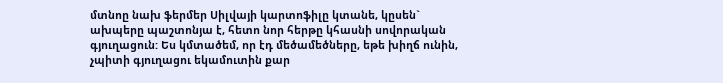մտնոը նախ ֆերմեր Սիլվայի կարտոֆիլը կտանե, կըսեն` ախպերը պաշտոնյա է, հետո նոր հերթը կհասնի սովորական գյուղացուն: Ես կմտածեմ, որ էդ մեծամեծները, եթե խիղճ ունին, չպիտի գյուղացու եկամուտին քար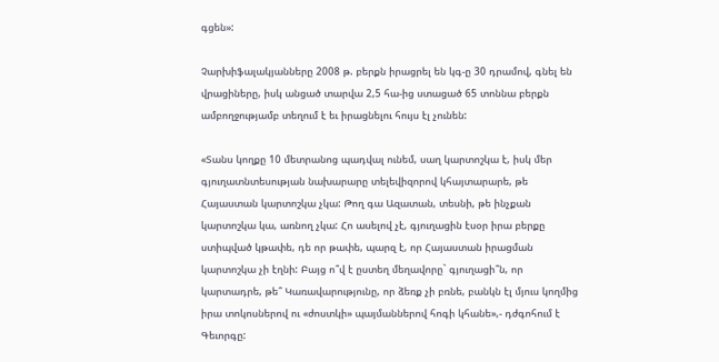գցեն»:

Չարխիֆալակյանները 2008 թ. բերքն իրացրել են կգ-ը 30 դրամով, գնել են վրացիները, իսկ անցած տարվա 2,5 հա-ից ստացած 65 տոննա բերքն ամբողջությամբ տեղում է եւ իրացնելու հույս էլ չունեն:

«Տանս կողքը 10 մետրանոց պադվալ ունեմ, սաղ կարտոշկա է, իսկ մեր գյուղատնտեսության նախարարը տելեվիզորով կհայտարարե, թե Հայաստան կարտոշկա չկա: Թող գա Ազատան, տեսնի, թե ինչքան կարտոշկա կա, առնող չկա: Հո ասելով չէ, գյուղացին էսօր իրա բերքը ստիպված կթափե, դե որ թափե, պարզ է, որ Հայաստան իրացման կարտոշկա չի էղնի: Բայց ո՞վ է ըստեղ մեղավորը` գյուղացի՞ն, որ կարտադրե, թե՞ Կառավարությունը, որ ձեռք չի բռնե, բանկն էլ մյուս կողմից իրա տոկոսներով ու «ժոստկի» պայմաններով հոգի կհանե»,- դժգոհում է Գեւորգը: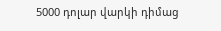5000 դոլար վարկի դիմաց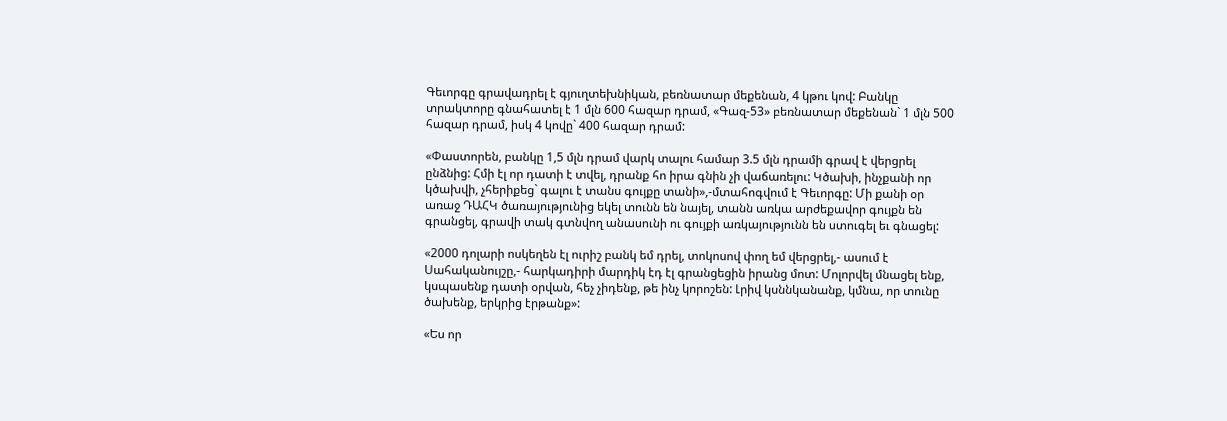Գեւորգը գրավադրել է գյուղտեխնիկան, բեռնատար մեքենան, 4 կթու կով: Բանկը տրակտորը գնահատել է 1 մլն 600 հազար դրամ, «Գազ-53» բեռնատար մեքենան` 1 մլն 500 հազար դրամ, իսկ 4 կովը` 400 հազար դրամ:

«Փաստորեն, բանկը 1,5 մլն դրամ վարկ տալու համար 3.5 մլն դրամի գրավ է վերցրել ընձնից: Հմի էլ որ դատի է տվել, դրանք հո իրա գնին չի վաճառելու: Կծախի, ինչքանի որ կծախվի, չհերիքեց` գալու է տանս գույքը տանի»,-մտահոգվում է Գեւորգը: Մի քանի օր առաջ ԴԱՀԿ ծառայությունից եկել տունն են նայել, տանն առկա արժեքավոր գույքն են գրանցել, գրավի տակ գտնվող անասունի ու գույքի առկայությունն են ստուգել եւ գնացել:

«2000 դոլարի ոսկեղեն էլ ուրիշ բանկ եմ դրել, տոկոսով փող եմ վերցրել,- ասում է Սահականույշը,- հարկադիրի մարդիկ էդ էլ գրանցեցին իրանց մոտ: Մոլորվել մնացել ենք, կսպասենք դատի օրվան, հեչ չիդենք, թե ինչ կորոշեն: Լրիվ կսննկանանք, կմնա, որ տունը ծախենք, երկրից էրթանք»:

«Ես որ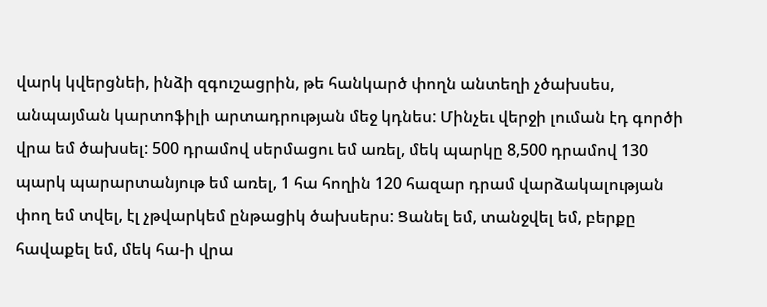վարկ կվերցնեի, ինձի զգուշացրին, թե հանկարծ փողն անտեղի չծախսես, անպայման կարտոֆիլի արտադրության մեջ կդնես: Մինչեւ վերջի լուման էդ գործի վրա եմ ծախսել: 500 դրամով սերմացու եմ առել, մեկ պարկը 8,500 դրամով 130 պարկ պարարտանյութ եմ առել, 1 հա հողին 120 հազար դրամ վարձակալության փող եմ տվել, էլ չթվարկեմ ընթացիկ ծախսերս: Ցանել եմ, տանջվել եմ, բերքը հավաքել եմ, մեկ հա-ի վրա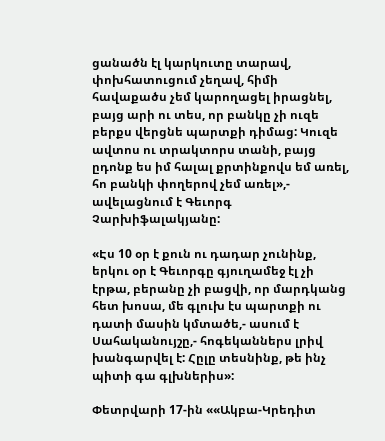ցանածն էլ կարկուտը տարավ, փոխհատուցում չեղավ, հիմի հավաքածս չեմ կարողացել իրացնել, բայց արի ու տես, որ բանկը չի ուզե բերքս վերցնե պարտքի դիմաց: Կուզե ավտոս ու տրակտորս տանի, բայց ըդոնք ես իմ հալալ քրտինքովս եմ առել, հո բանկի փողերով չեմ առել»,- ավելացնում է Գեւորգ Չարխիֆալակյանը:

«Էս 10 օր է քուն ու դադար չունինք, երկու օր է Գեւորգը գյուղամեջ էլ չի էրթա, բերանը չի բացվի, որ մարդկանց հետ խոսա, մե գլուխ էս պարտքի ու դատի մասին կմտածե,- ասում է Սահականույշը,- հոգեկաններս լրիվ խանգարվել է: Հըլը տեսնինք, թե ինչ պիտի գա գլխներիս»:

Փետրվարի 17-ին ««Ակբա-Կրեդիտ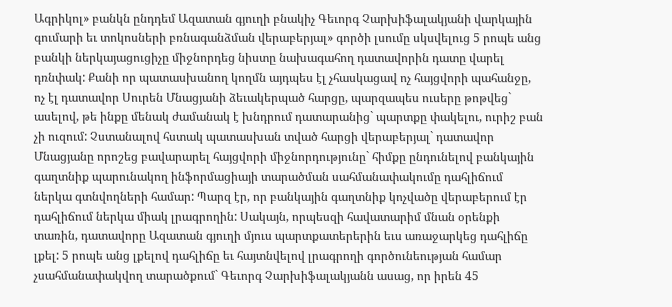Ագրիկոլ» բանկն ընդդեմ Ազատան գյուղի բնակիչ Գեւորգ Չարխիֆալակյանի վարկային գումարի եւ տոկոսների բռնագանձման վերաբերյալ» գործի լսումը սկսվելուց 5 րոպե անց բանկի ներկայացուցիչը միջնորդեց նիստը նախագահող դատավորին դատը վարել դռնփակ: Քանի որ պատասխանող կողմն այդպես էլ չհասկացավ ոչ հայցվորի պահանջը, ոչ էլ դատավոր Սուրեն Մնացյանի ձեւակերպած հարցը, պարզապես ուսերը թոթվեց` ասելով, թե ինքը մենակ ժամանակ է խնդրում դատարանից` պարտքը փակելու, ուրիշ բան չի ուզում: Չստանալով հստակ պատասխան տված հարցի վերաբերյալ` դատավոր Մնացյանը որոշեց բավարարել հայցվորի միջնորդությունը` հիմքը ընդունելով բանկային գաղտնիք պարունակող ինֆորմացիայի տարածման սահմանափակումը դահլիճում ներկա գտնվողների համար: Պարզ էր, որ բանկային գաղտնիք կոչվածը վերաբերում էր դահլիճում ներկա միակ լրագրողին: Սակայն, որպեսզի հավատարիմ մնան օրենքի տառին, դատավորը Ազատան գյուղի մյուս պարտքատերերին եւս առաջարկեց դահլիճը լքել: 5 րոպե անց լքելով դահլիճը եւ հայտնվելով լրագրողի գործունեության համար չսահմանափակվող տարածքում` Գեւորգ Չարխիֆալակյանն ասաց, որ իրեն 45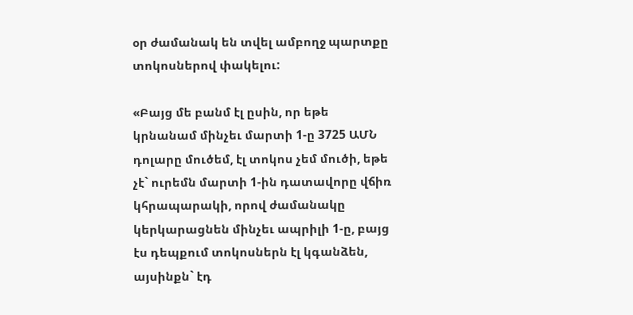օր ժամանակ են տվել ամբողջ պարտքը տոկոսներով փակելու:

«Բայց մե բանմ էլ ըսին, որ եթե կրնանամ մինչեւ մարտի 1-ը 3725 ԱՄՆ դոլարը մուծեմ, էլ տոկոս չեմ մուծի, եթե չէ` ուրեմն մարտի 1-ին դատավորը վճիռ կհրապարակի, որով ժամանակը կերկարացնեն մինչեւ ապրիլի 1-ը, բայց էս դեպքում տոկոսներն էլ կգանձեն, այսինքն` էդ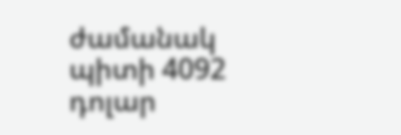ժամանակ պիտի 4092 դոլար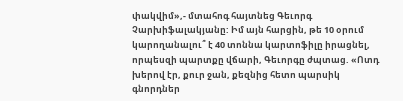փակվիմ»,- մտահոգ հայտնեց Գեւորգ Չարխիֆալակյանը: Իմ այն հարցին, թե 10 օրում կարողանալու՞ է 40 տոննա կարտոֆիլը իրացնել, որպեսզի պարտքը վճարի, Գեւորգը ժպտաց. «Ոտդ խերով էր, քուր ջան, քեզնից հետո պարսիկ գնորդներ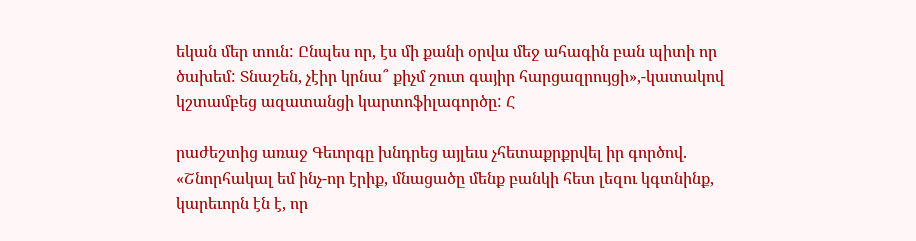եկան մեր տուն: Ընպես որ, էս մի քանի օրվա մեջ ահագին բան պիտի որ ծախեմ: Տնաշեն, չէիր կրնա՞ քիչմ շուտ գայիր հարցազրույցի»,-կատակով կշտամբեց ազատանցի կարտոֆիլագործը: Հ

րաժեշտից առաջ Գեւորգը խնդրեց այլեւս չհետաքրքրվել իր գործով. «Շնորհակալ եմ ինչ-որ էրիք, մնացածը մենք բանկի հետ լեզու կգտնինք, կարեւորն էն է, որ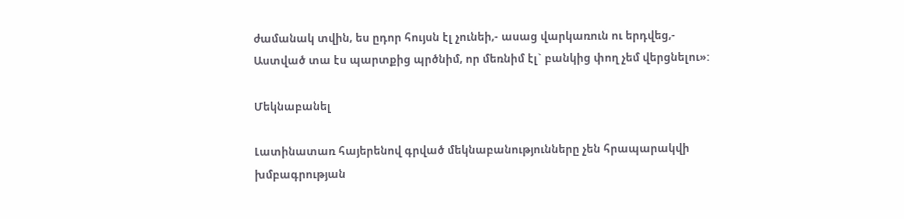ժամանակ տվին, ես ըդոր հույսն էլ չունեի,- ասաց վարկառուն ու երդվեց,- Աստված տա էս պարտքից պրծնիմ, որ մեռնիմ էլ` բանկից փող չեմ վերցնելու»:

Մեկնաբանել

Լատինատառ հայերենով գրված մեկնաբանությունները չեն հրապարակվի խմբագրության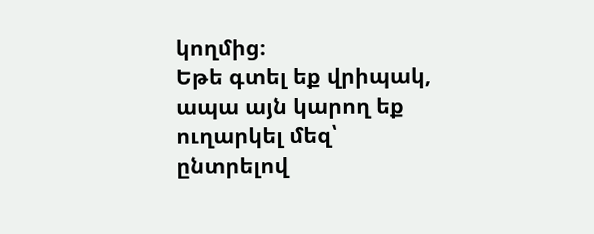կողմից։
Եթե գտել եք վրիպակ, ապա այն կարող եք ուղարկել մեզ՝ ընտրելով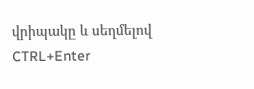վրիպակը և սեղմելով CTRL+Enter